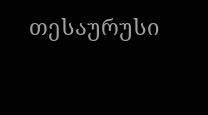თესაურუსი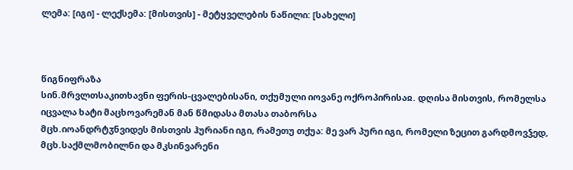ლემა: [იგი] - ლექსემა: [მისთვის] - მეტყველების ნაწილი: [სახელი]



წიგნიფრაზა
სინ.მრვლთსაკითხავნი ფერის-ცვალებისანი, თქუმული იოვანე ოქროპირისაჲ. დღისა მისთვის, რომელსა იცვალა ხატი მაცხოვარემან მან წმიდასა მთასა თაბორსა
მცხ.იოანდრტჳნვიდეს მისთვის ჰურიანი იგი, რამეთუ თქუა: მე ვარ პური იგი, რომელი ზეცით გარდმოვჴედ,
მცხ.საქმლმობილნი და მკსინვარენი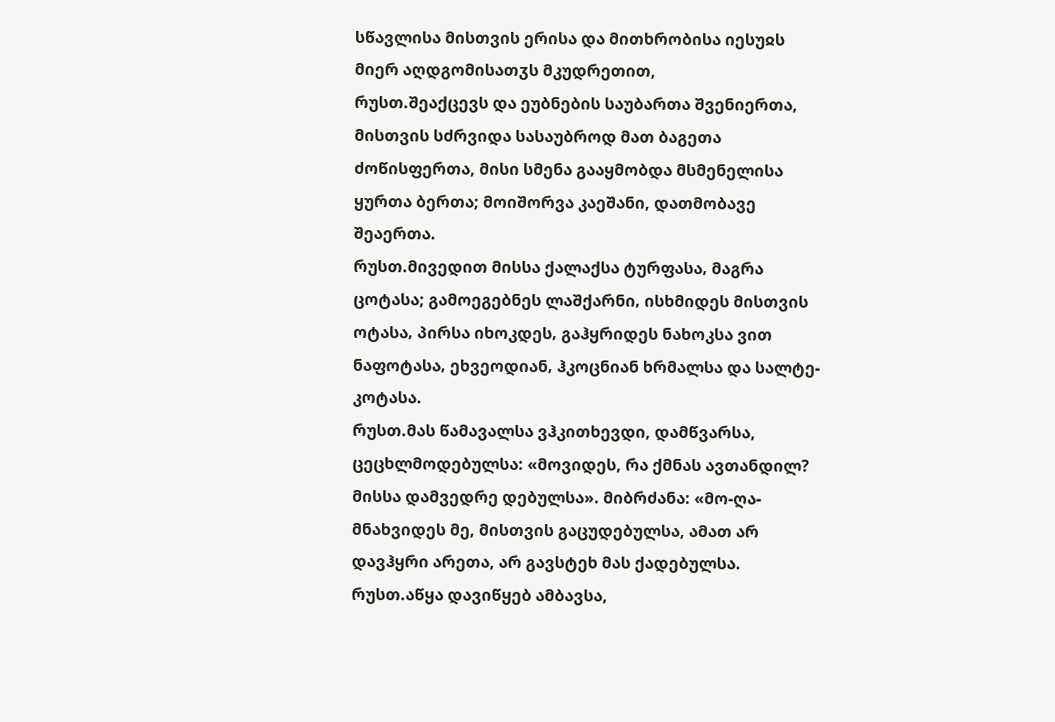სწავლისა მისთვის ერისა და მითხრობისა იესუჲს მიერ აღდგომისათჳს მკუდრეთით,
რუსთ.შეაქცევს და ეუბნების საუბართა შვენიერთა, მისთვის სძრვიდა სასაუბროდ მათ ბაგეთა ძოწისფერთა, მისი სმენა გააყმობდა მსმენელისა ყურთა ბერთა; მოიშორვა კაეშანი, დათმობავე შეაერთა.
რუსთ.მივედით მისსა ქალაქსა ტურფასა‚ მაგრა ცოტასა; გამოეგებნეს ლაშქარნი‚ ისხმიდეს მისთვის ოტასა‚ პირსა იხოკდეს‚ გაჰყრიდეს ნახოკსა ვით ნაფოტასა‚ ეხვეოდიან‚ ჰკოცნიან ხრმალსა და სალტე-კოტასა.
რუსთ.მას წამავალსა ვჰკითხევდი, დამწვარსა, ცეცხლმოდებულსა: «მოვიდეს, რა ქმნას ავთანდილ? მისსა დამვედრე დებულსა». მიბრძანა: «მო-ღა-მნახვიდეს მე, მისთვის გაცუდებულსა, ამათ არ დავჰყრი არეთა, არ გავსტეხ მას ქადებულსა.
რუსთ.აწყა დავიწყებ ამბავსა,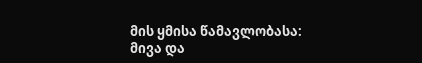მის ყმისა წამავლობასა: მივა და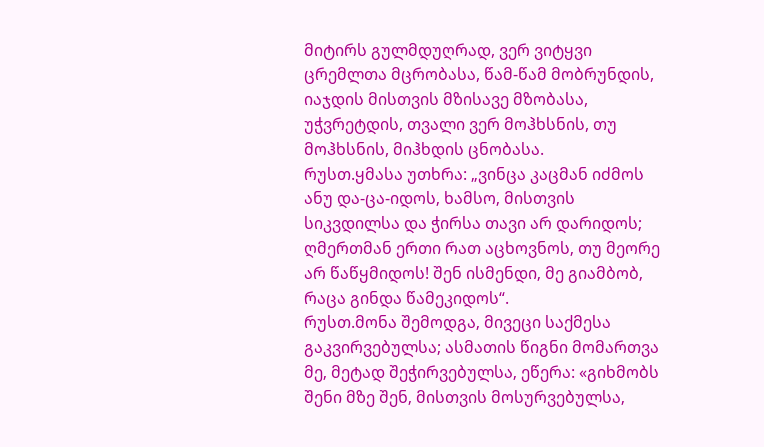მიტირს გულმდუღრად, ვერ ვიტყვი ცრემლთა მცრობასა, წამ-წამ მობრუნდის, იაჯდის მისთვის მზისავე მზობასა, უჭვრეტდის, თვალი ვერ მოჰხსნის, თუ მოჰხსნის, მიჰხდის ცნობასა.
რუსთ.ყმასა უთხრა: „ვინცა კაცმან იძმოს ანუ და-ცა-იდოს‚ ხამსო‚ მისთვის სიკვდილსა და ჭირსა თავი არ დარიდოს; ღმერთმან ერთი რათ აცხოვნოს‚ თუ მეორე არ წაწყმიდოს! შენ ისმენდი‚ მე გიამბობ‚ რაცა გინდა წამეკიდოს“.
რუსთ.მონა შემოდგა‚ მივეცი საქმესა გაკვირვებულსა; ასმათის წიგნი მომართვა მე‚ მეტად შეჭირვებულსა‚ ეწერა: «გიხმობს შენი მზე შენ‚ მისთვის მოსურვებულსა‚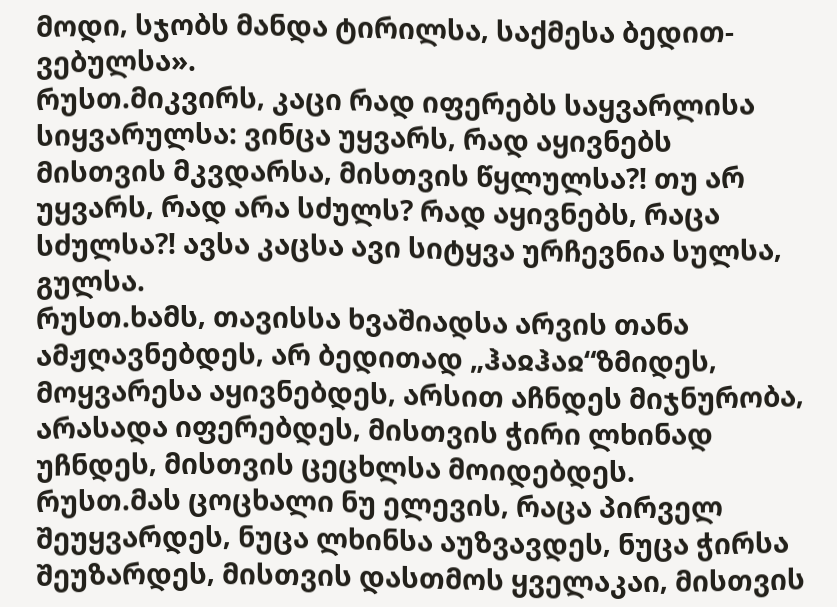მოდი‚ სჯობს მანდა ტირილსა‚ საქმესა ბედით-ვებულსა».
რუსთ.მიკვირს‚ კაცი რად იფერებს საყვარლისა სიყვარულსა: ვინცა უყვარს‚ რად აყივნებს მისთვის მკვდარსა‚ მისთვის წყლულსა?! თუ არ უყვარს‚ რად არა სძულს? რად აყივნებს‚ რაცა სძულსა?! ავსა კაცსა ავი სიტყვა ურჩევნია სულსა‚ გულსა.
რუსთ.ხამს‚ თავისსა ხვაშიადსა არვის თანა ამჟღავნებდეს‚ არ ბედითად „ჰაჲჰაჲ“ზმიდეს‚ მოყვარესა აყივნებდეს‚ არსით აჩნდეს მიჯნურობა‚ არასადა იფერებდეს‚ მისთვის ჭირი ლხინად უჩნდეს‚ მისთვის ცეცხლსა მოიდებდეს.
რუსთ.მას ცოცხალი ნუ ელევის‚ რაცა პირველ შეუყვარდეს‚ ნუცა ლხინსა აუზვავდეს‚ ნუცა ჭირსა შეუზარდეს‚ მისთვის დასთმოს ყველაკაი‚ მისთვის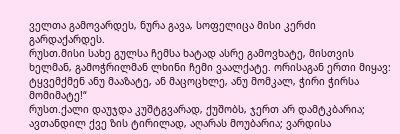ველთა გამოვარდეს‚ ნურა გავა‚ სოფელიცა მისი კერძი გარდაქარდეს.
რუსთ.მისი სახე გულსა ჩემსა ხატად ასრე გამოვხატე‚ მისთვის ხელმან‚ გამოჭრილმან ლხინი ჩემი ვაალქატე. ორისაგან ერთი მიყავ: ტყვემქმენ ანუ მააზატე‚ ან მაცოცხლე‚ ანუ მომკალ‚ ჭირი ჭირსა მომიმატე!“
რუსთ.ქალი დაუჯდა კუშტგვარად‚ ქუშობს‚ ჯერთ არ დამტკბარია; ავთანდილ ქვე ზის ტირილად‚ აღარას მოუბარია; ვარდისა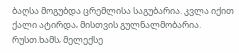ბაღსა მოგუბდა ცრემლისა საგუბარია. კვლა იქით ქალი ატირდა‚ მისთვის გულნალმობარია.
რუსთ.ხამს‚ მელექსე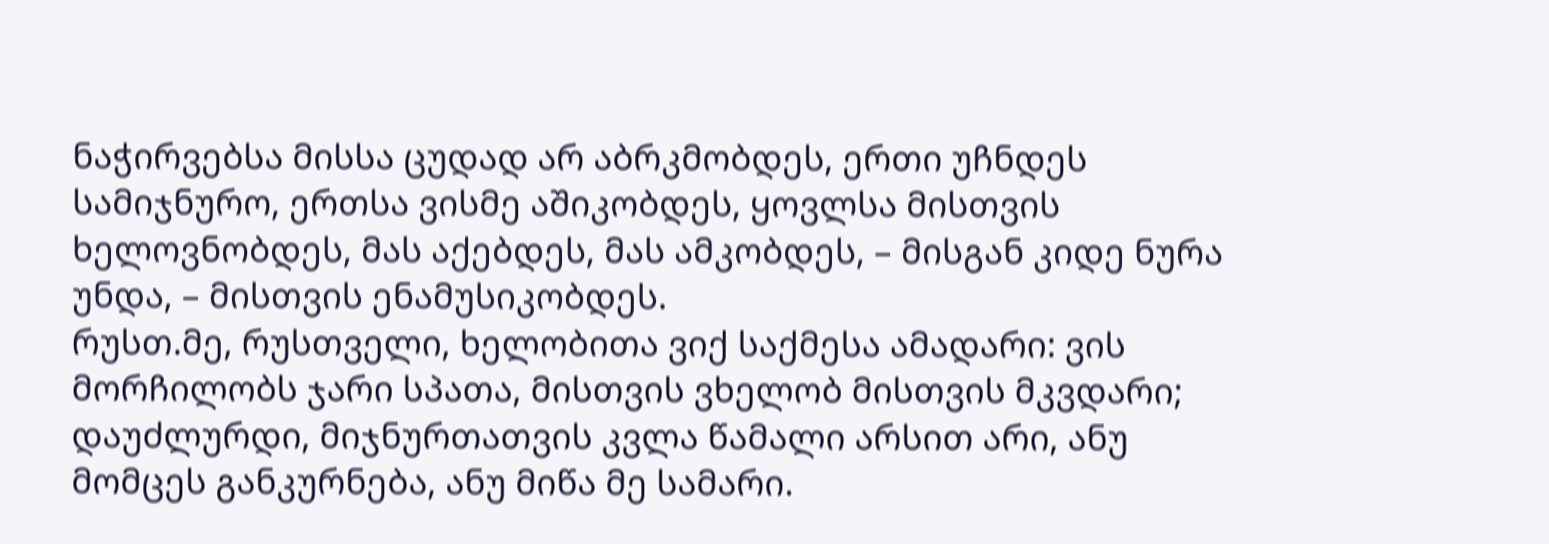ნაჭირვებსა მისსა ცუდად არ აბრკმობდეს‚ ერთი უჩნდეს სამიჯნურო‚ ერთსა ვისმე აშიკობდეს‚ ყოვლსა მისთვის ხელოვნობდეს‚ მას აქებდეს‚ მას ამკობდეს‚ – მისგან კიდე ნურა უნდა‚ – მისთვის ენამუსიკობდეს.
რუსთ.მე‚ რუსთველი‚ ხელობითა ვიქ საქმესა ამადარი: ვის მორჩილობს ჯარი სპათა‚ მისთვის ვხელობ მისთვის მკვდარი; დაუძლურდი‚ მიჯნურთათვის კვლა წამალი არსით არი‚ ანუ მომცეს განკურნება‚ ანუ მიწა მე სამარი.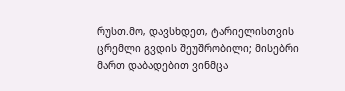რუსთ.მო‚ დავსხდეთ‚ ტარიელისთვის ცრემლი გვდის შეუშრობილი; მისებრი მართ დაბადებით ვინმცა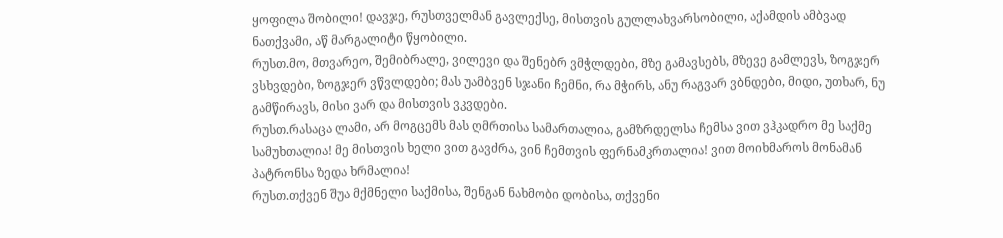ყოფილა შობილი! დავჯე‚ რუსთველმან გავლექსე‚ მისთვის გულლახვარსობილი‚ აქამდის ამბვად ნათქვამი‚ აწ მარგალიტი წყობილი.
რუსთ.მო, მთვარეო, შემიბრალე, ვილევი და შენებრ ვმჭლდები, მზე გამავსებს, მზევე გამლევს, ზოგჯერ ვსხვდები, ზოგჯერ ვწვლდები; მას უამბვენ სჯანი ჩემნი, რა მჭირს, ანუ რაგვარ ვბნდები, მიდი, უთხარ, ნუ გამწირავს, მისი ვარ და მისთვის ვკვდები.
რუსთ.რასაცა ლამი, არ მოგცემს მას ღმრთისა სამართალია, გამზრდელსა ჩემსა ვით ვჰკადრო მე საქმე სამუხთალია! მე მისთვის ხელი ვით გავძრა, ვინ ჩემთვის ფერნამკრთალია! ვით მოიხმაროს მონამან პატრონსა ზედა ხრმალია!
რუსთ.თქვენ შუა მქმნელი საქმისა, შენგან ნახმობი დობისა, თქვენი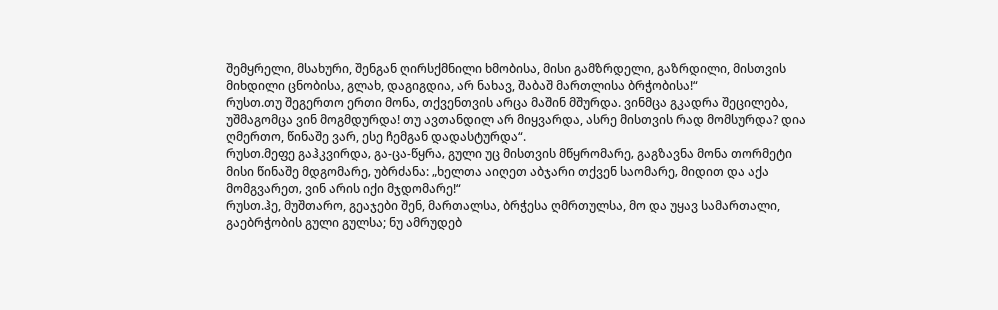შემყრელი, მსახური, შენგან ღირსქმნილი ხმობისა, მისი გამზრდელი, გაზრდილი, მისთვის მიხდილი ცნობისა, გლახ, დაგიგდია, არ ნახავ, შაბაშ მართლისა ბრჭობისა!“
რუსთ.თუ შეგერთო ერთი მონა, თქვენთვის არცა მაშინ მშურდა. ვინმცა გკადრა შეცილება, უშმაგომცა ვინ მოგმდურდა! თუ ავთანდილ არ მიყვარდა, ასრე მისთვის რად მომსურდა? დია ღმერთო, წინაშე ვარ, ესე ჩემგან დადასტურდა“.
რუსთ.მეფე გაჰკვირდა‚ გა-ცა-წყრა‚ გული უც მისთვის მწყრომარე‚ გაგზავნა მონა თორმეტი მისი წინაშე მდგომარე‚ უბრძანა: „ხელთა აიღეთ აბჯარი თქვენ საომარე‚ მიდით და აქა მომგვარეთ‚ ვინ არის იქი მჯდომარე!“
რუსთ.ჰე, მუშთარო, გეაჯები შენ, მართალსა, ბრჭესა ღმრთულსა, მო და უყავ სამართალი, გაებრჭობის გული გულსა; ნუ ამრუდებ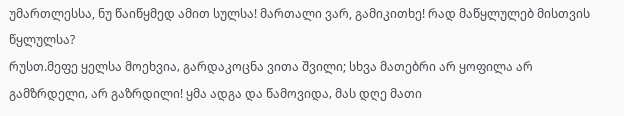უმართლესსა, ნუ წაიწყმედ ამით სულსა! მართალი ვარ, გამიკითხე! რად მაწყლულებ მისთვის წყლულსა?
რუსთ.მეფე ყელსა მოეხვია‚ გარდაკოცნა ვითა შვილი; სხვა მათებრი არ ყოფილა არ გამზრდელი‚ არ გაზრდილი! ყმა ადგა და წამოვიდა‚ მას დღე მათი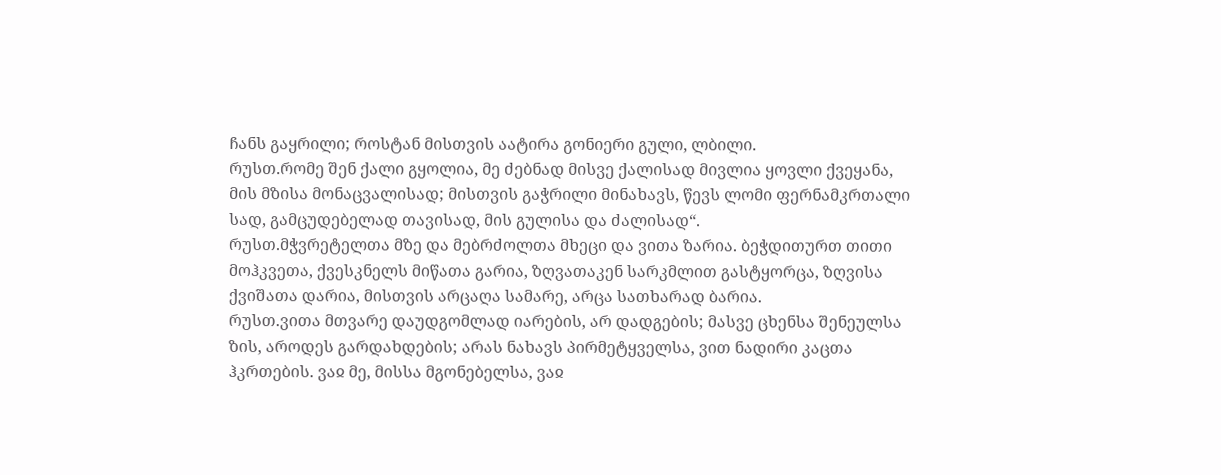ჩანს გაყრილი; როსტან მისთვის აატირა გონიერი გული‚ ლბილი.
რუსთ.რომე შენ ქალი გყოლია, მე ძებნად მისვე ქალისად მივლია ყოვლი ქვეყანა, მის მზისა მონაცვალისად; მისთვის გაჭრილი მინახავს, წევს ლომი ფერნამკრთალი სად, გამცუდებელად თავისად, მის გულისა და ძალისად“.
რუსთ.მჭვრეტელთა მზე და მებრძოლთა მხეცი და ვითა ზარია. ბეჭდითურთ თითი მოჰკვეთა, ქვესკნელს მიწათა გარია, ზღვათაკენ სარკმლით გასტყორცა, ზღვისა ქვიშათა დარია, მისთვის არცაღა სამარე, არცა სათხარად ბარია.
რუსთ.ვითა მთვარე დაუდგომლად იარების, არ დადგების; მასვე ცხენსა შენეულსა ზის, აროდეს გარდახდების; არას ნახავს პირმეტყველსა, ვით ნადირი კაცთა ჰკრთების. ვაჲ მე, მისსა მგონებელსა, ვაჲ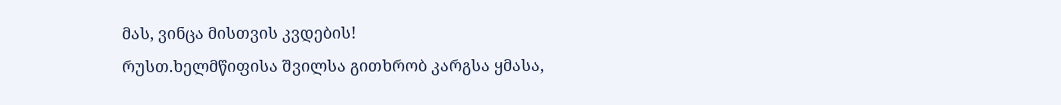მას, ვინცა მისთვის კვდების!
რუსთ.ხელმწიფისა შვილსა გითხრობ კარგსა ყმასა,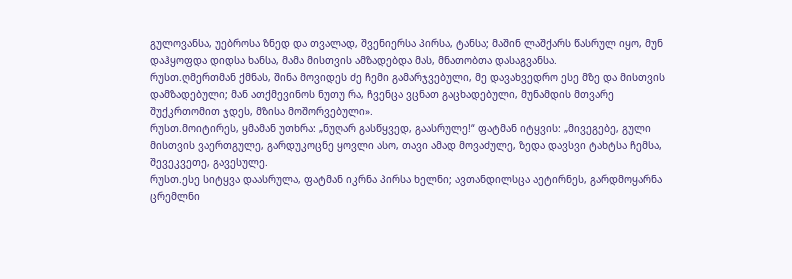გულოვანსა, უებროსა ზნედ და თვალად, შვენიერსა პირსა, ტანსა; მაშინ ლაშქარს წასრულ იყო, მუნ დაჰყოფდა დიდსა ხანსა, მამა მისთვის ამზადებდა მას, მნათობთა დასაგვანსა.
რუსთ.ღმერთმან ქმნას, შინა მოვიდეს ძე ჩემი გამარჯვებული, მე დავახვედრო ესე მზე და მისთვის დამზადებული; მან ათქმევინოს ნუთუ რა, ჩვენცა ვცნათ გაცხადებული, მუნამდის მთვარე შუქკრთომით ჯდეს, მზისა მოშორვებული».
რუსთ.მოიტირეს, ყმამან უთხრა: „ნუღარ გასწყვედ, გაასრულე!“ ფატმან იტყვის: „მივეგებე, გული მისთვის ვაერთგულე, გარდუკოცნე ყოვლი ასო, თავი ამად მოვაძულე, ზედა დავსვი ტახტსა ჩემსა, შევეკვეთე, გავესულე.
რუსთ.ესე სიტყვა დაასრულა, ფატმან იკრნა პირსა ხელნი; ავთანდილსცა აეტირნეს, გარდმოყარნა ცრემლნი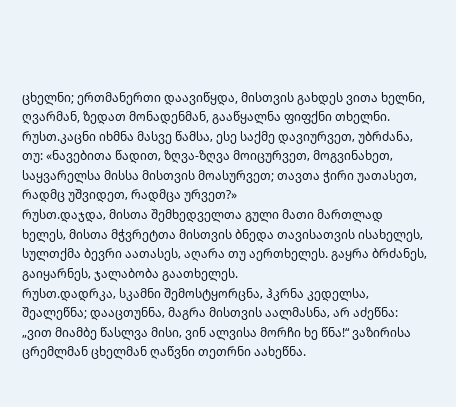ცხელნი; ერთმანერთი დაავიწყდა, მისთვის გახდეს ვითა ხელნი, ღვარმან, ზედათ მონადენმან, გააწყალნა ფიფქნი თხელნი.
რუსთ.კაცნი იხმნა მასვე წამსა‚ ესე საქმე დავიურვეთ‚ უბრძანა‚ თუ: «ნავებითა წადით‚ ზღვა-ზღვა მოიცურვეთ‚ მოგვინახეთ‚ საყვარელსა მისსა მისთვის მოასურვეთ; თავთა ჭირი უათასეთ‚ რადმც უშვიდეთ‚ რადმცა ურვეთ?»
რუსთ.დაჯდა‚ მისთა შემხედველთა გული მათი მართლად ხელეს‚ მისთა მჭვრეტთა მისთვის ბნედა თავისათვის ისახელეს‚ სულთქმა ბევრი აათასეს‚ აღარა თუ აერთხელეს. გაყრა ბრძანეს‚ გაიყარნეს‚ ჯალაბობა გაათხელეს.
რუსთ.დადრკა‚ სკამნი შემოსტყორცნა‚ ჰკრნა კედელსა‚ შეალეწნა; დააცთუნნა‚ მაგრა მისთვის აალმასნა‚ არ აძეწნა: „ვით მიამბე წასლვა მისი‚ ვინ ალვისა მორჩი ხე წნა!“ ვაზირისა ცრემლმან ცხელმან ღაწვნი თეთრნი აახეწნა.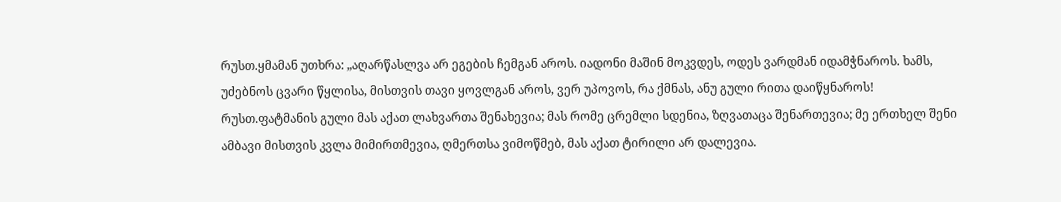რუსთ.ყმამან უთხრა: „აღარწასლვა არ ეგების ჩემგან აროს. იადონი მაშინ მოკვდეს‚ ოდეს ვარდმან იდამჭნაროს. ხამს‚ უძებნოს ცვარი წყლისა‚ მისთვის თავი ყოვლგან აროს‚ ვერ უპოვოს‚ რა ქმნას‚ ანუ გული რითა დაიწყნაროს!
რუსთ.ფატმანის გული მას აქათ ლახვართა შენახევია; მას რომე ცრემლი სდენია, ზღვათაცა შენართევია; მე ერთხელ შენი ამბავი მისთვის კვლა მიმირთმევია, ღმერთსა ვიმოწმებ, მას აქათ ტირილი არ დალევია.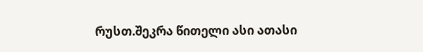რუსთ.შეკრა წითელი ასი ათასი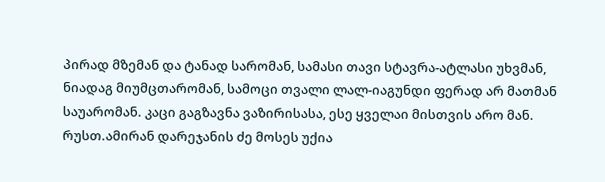პირად მზემან და ტანად სარომან‚ სამასი თავი სტავრა-ატლასი უხვმან‚ ნიადაგ მიუმცთარომან‚ სამოცი თვალი ლალ-იაგუნდი ფერად არ მათმან საუარომან. კაცი გაგზავნა ვაზირისასა‚ ესე ყველაი მისთვის არო მან.
რუსთ.ამირან დარეჯანის ძე მოსეს უქია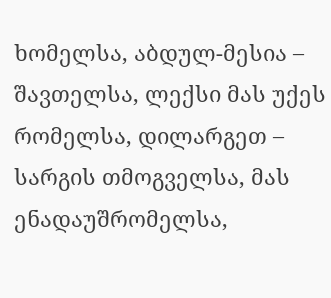ხომელსა, აბდულ-მესია – შავთელსა, ლექსი მას უქეს რომელსა, დილარგეთ – სარგის თმოგველსა, მას ენადაუშრომელსა,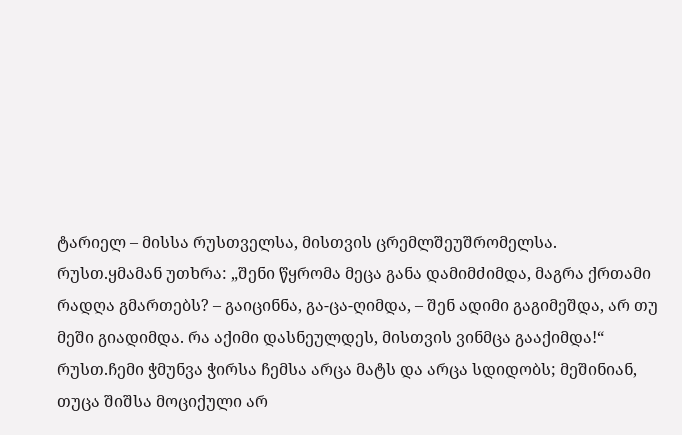ტარიელ – მისსა რუსთველსა, მისთვის ცრემლშეუშრომელსა.
რუსთ.ყმამან უთხრა: „შენი წყრომა მეცა განა დამიმძიმდა‚ მაგრა ქრთამი რადღა გმართებს? – გაიცინნა‚ გა-ცა-ღიმდა‚ – შენ ადიმი გაგიმეშდა‚ არ თუ მეში გიადიმდა. რა აქიმი დასნეულდეს‚ მისთვის ვინმცა გააქიმდა!“
რუსთ.ჩემი ჭმუნვა ჭირსა ჩემსა არცა მატს და არცა სდიდობს; მეშინიან‚ თუცა შიშსა მოციქული არ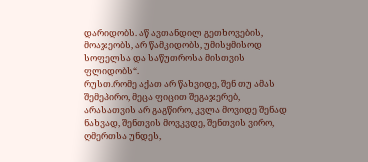დარიდობს. აწ ავთანდილ გეთხოვების‚ მოაჯეობს‚ არ წამკიდობს‚ უმისყმისოდ სოფელსა და საწუთროსა მისთვის ფლიდობს“.
რუსთ.რომე აქათ არ წახვიდე‚ შენ თუ ამას შემეპირო‚ მეცა ფიცით შეგაჯერებ‚ არასათვის არ გაგწირო‚ კვლა მოვიდე შენად ნახვად‚ შენთვის მოვკვდე‚ შენთვის ვირო‚ ღმერთსა უნდეს‚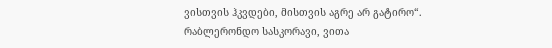ვისთვის ჰკვდები‚ მისთვის აგრე არ გატირო“.
რაბლერონდო სასკორავი, ვითა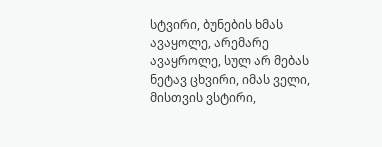სტვირი, ბუნების ხმას ავაყოლე, არემარე ავაყროლე, სულ არ მებას ნეტავ ცხვირი, იმას ველი, მისთვის ვსტირი,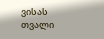ვისას თვალი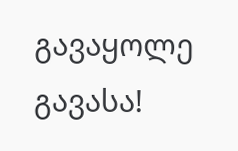გავაყოლე გავასა!